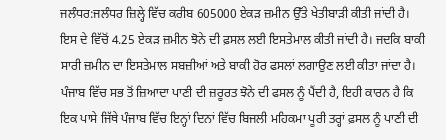ਜਲੰਧਰ:ਜਲੰਧਰ ਜ਼ਿਲ੍ਹੇ ਵਿੱਚ ਕਰੀਬ 605000 ਏਕੜ ਜ਼ਮੀਨ ਉੱਤੇ ਖੇਤੀਬਾੜੀ ਕੀਤੀ ਜਾਂਦੀ ਹੈ। ਇਸ ਦੇ ਵਿੱਚੋਂ 4.25 ਏਕੜ ਜ਼ਮੀਨ ਝੋਨੇ ਦੀ ਫ਼ਸਲ ਲਈ ਇਸਤੇਮਾਲ ਕੀਤੀ ਜਾਂਦੀ ਹੈ। ਜਦਕਿ ਬਾਕੀ ਸਾਰੀ ਜ਼ਮੀਨ ਦਾ ਇਸਤੇਮਾਲ ਸਬਜ਼ੀਆਂ ਅਤੇ ਬਾਕੀ ਹੋਰ ਫਸਲਾਂ ਲਗਾਉਣ ਲਈ ਕੀਤਾ ਜਾਂਦਾ ਹੈ।
ਪੰਜਾਬ ਵਿੱਚ ਸਭ ਤੋਂ ਜ਼ਿਆਦਾ ਪਾਣੀ ਦੀ ਜ਼ਰੂਰਤ ਝੋਨੇ ਦੀ ਫਸਲ ਨੂੰ ਪੈਂਦੀ ਹੈ, ਇਹੀ ਕਾਰਨ ਹੈ ਕਿ ਇਕ ਪਾਸੇ ਜਿੱਥੇ ਪੰਜਾਬ ਵਿੱਚ ਇਨ੍ਹਾਂ ਦਿਨਾਂ ਵਿੱਚ ਬਿਜਲੀ ਮਹਿਕਮਾ ਪੂਰੀ ਤਰ੍ਹਾਂ ਫ਼ਸਲ ਨੂੰ ਪਾਣੀ ਦੀ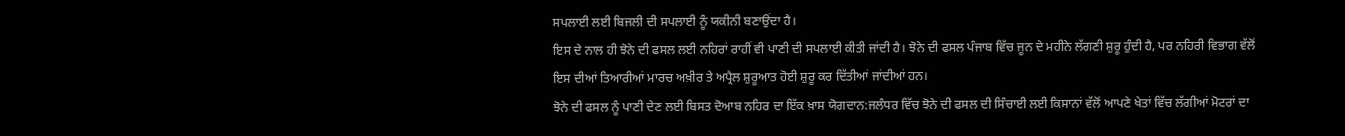ਸਪਲਾਈ ਲਈ ਬਿਜਲੀ ਦੀ ਸਪਲਾਈ ਨੂੰ ਯਕੀਨੀ ਬਣਾਉਂਦਾ ਹੈ।
ਇਸ ਦੇ ਨਾਲ ਹੀ ਝੋਨੇ ਦੀ ਫਸਲ ਲਈ ਨਹਿਰਾਂ ਰਾਹੀਂ ਵੀ ਪਾਣੀ ਦੀ ਸਪਲਾਈ ਕੀਤੀ ਜਾਂਦੀ ਹੈ। ਝੋਨੇ ਦੀ ਫਸਲ ਪੰਜਾਬ ਵਿੱਚ ਜੂਨ ਦੇ ਮਹੀਨੇ ਲੱਗਣੀ ਸ਼ੁਰੂ ਹੁੰਦੀ ਹੈ, ਪਰ ਨਹਿਰੀ ਵਿਭਾਗ ਵੱਲੋਂ ਇਸ ਦੀਆਂ ਤਿਆਰੀਆਂ ਮਾਰਚ ਅਖ਼ੀਰ ਤੇ ਅਪ੍ਰੈਲ ਸ਼ੁਰੂਆਤ ਹੋਈ ਸ਼ੁਰੂ ਕਰ ਦਿੱਤੀਆਂ ਜਾਂਦੀਆਂ ਹਨ।
ਝੋਨੇ ਦੀ ਫਸਲ ਨੂੰ ਪਾਣੀ ਦੇਣ ਲਈ ਬਿਸਤ ਦੋਆਬ ਨਹਿਰ ਦਾ ਇੱਕ ਖ਼ਾਸ ਯੋਗਦਾਨ:ਜਲੰਧਰ ਵਿੱਚ ਝੋਨੇ ਦੀ ਫਸਲ ਦੀ ਸਿੰਚਾਈ ਲਈ ਕਿਸਾਨਾਂ ਵੱਲੋਂ ਆਪਣੇ ਖੇਤਾਂ ਵਿੱਚ ਲੱਗੀਆਂ ਮੋਟਰਾਂ ਦਾ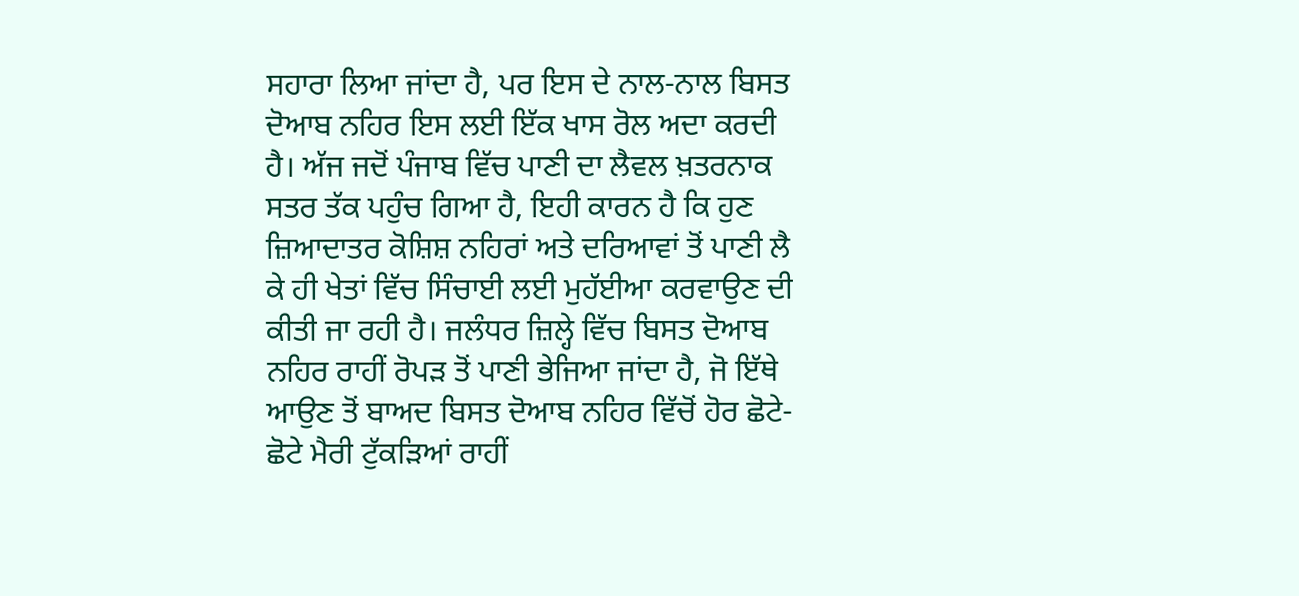ਸਹਾਰਾ ਲਿਆ ਜਾਂਦਾ ਹੈ, ਪਰ ਇਸ ਦੇ ਨਾਲ-ਨਾਲ ਬਿਸਤ ਦੋਆਬ ਨਹਿਰ ਇਸ ਲਈ ਇੱਕ ਖਾਸ ਰੋਲ ਅਦਾ ਕਰਦੀ ਹੈ। ਅੱਜ ਜਦੋਂ ਪੰਜਾਬ ਵਿੱਚ ਪਾਣੀ ਦਾ ਲੈਵਲ ਖ਼ਤਰਨਾਕ ਸਤਰ ਤੱਕ ਪਹੁੰਚ ਗਿਆ ਹੈ, ਇਹੀ ਕਾਰਨ ਹੈ ਕਿ ਹੁਣ ਜ਼ਿਆਦਾਤਰ ਕੋਸ਼ਿਸ਼ ਨਹਿਰਾਂ ਅਤੇ ਦਰਿਆਵਾਂ ਤੋਂ ਪਾਣੀ ਲੈ ਕੇ ਹੀ ਖੇਤਾਂ ਵਿੱਚ ਸਿੰਚਾਈ ਲਈ ਮੁਹੱਈਆ ਕਰਵਾਉਣ ਦੀ ਕੀਤੀ ਜਾ ਰਹੀ ਹੈ। ਜਲੰਧਰ ਜ਼ਿਲ੍ਹੇ ਵਿੱਚ ਬਿਸਤ ਦੋਆਬ ਨਹਿਰ ਰਾਹੀਂ ਰੋਪੜ ਤੋਂ ਪਾਣੀ ਭੇਜਿਆ ਜਾਂਦਾ ਹੈ, ਜੋ ਇੱਥੇ ਆਉਣ ਤੋਂ ਬਾਅਦ ਬਿਸਤ ਦੋਆਬ ਨਹਿਰ ਵਿੱਚੋਂ ਹੋਰ ਛੋਟੇ-ਛੋਟੇ ਮੈਰੀ ਟੁੱਕੜਿਆਂ ਰਾਹੀਂ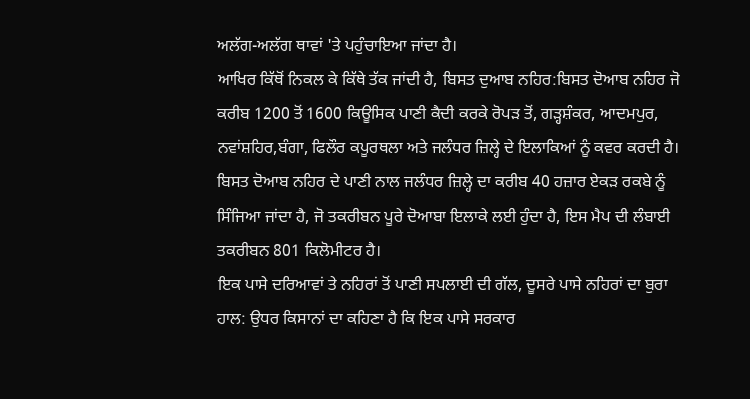ਅਲੱਗ-ਅਲੱਗ ਥਾਵਾਂ 'ਤੇ ਪਹੁੰਚਾਇਆ ਜਾਂਦਾ ਹੈ।
ਆਖਿਰ ਕਿੱਥੋਂ ਨਿਕਲ ਕੇ ਕਿੱਥੇ ਤੱਕ ਜਾਂਦੀ ਹੈ, ਬਿਸਤ ਦੁਆਬ ਨਹਿਰ:ਬਿਸਤ ਦੋਆਬ ਨਹਿਰ ਜੋ ਕਰੀਬ 1200 ਤੋਂ 1600 ਕਿਊਸਿਕ ਪਾਣੀ ਕੈਦੀ ਕਰਕੇ ਰੋਪੜ ਤੋਂ, ਗੜ੍ਹਸ਼ੰਕਰ, ਆਦਮਪੁਰ, ਨਵਾਂਸ਼ਹਿਰ,ਬੰਗਾ, ਫਿਲੌਰ ਕਪੂਰਥਲਾ ਅਤੇ ਜਲੰਧਰ ਜ਼ਿਲ੍ਹੇ ਦੇ ਇਲਾਕਿਆਂ ਨੂੰ ਕਵਰ ਕਰਦੀ ਹੈ। ਬਿਸਤ ਦੋਆਬ ਨਹਿਰ ਦੇ ਪਾਣੀ ਨਾਲ ਜਲੰਧਰ ਜ਼ਿਲ੍ਹੇ ਦਾ ਕਰੀਬ 40 ਹਜ਼ਾਰ ਏਕੜ ਰਕਬੇ ਨੂੰ ਸਿੰਜਿਆ ਜਾਂਦਾ ਹੈ, ਜੋ ਤਕਰੀਬਨ ਪੂਰੇ ਦੋਆਬਾ ਇਲਾਕੇ ਲਈ ਹੁੰਦਾ ਹੈ, ਇਸ ਮੈਪ ਦੀ ਲੰਬਾਈ ਤਕਰੀਬਨ 801 ਕਿਲੋਮੀਟਰ ਹੈ।
ਇਕ ਪਾਸੇ ਦਰਿਆਵਾਂ ਤੇ ਨਹਿਰਾਂ ਤੋਂ ਪਾਣੀ ਸਪਲਾਈ ਦੀ ਗੱਲ, ਦੂਸਰੇ ਪਾਸੇ ਨਹਿਰਾਂ ਦਾ ਬੁਰਾ ਹਾਲ: ਉਧਰ ਕਿਸਾਨਾਂ ਦਾ ਕਹਿਣਾ ਹੈ ਕਿ ਇਕ ਪਾਸੇ ਸਰਕਾਰ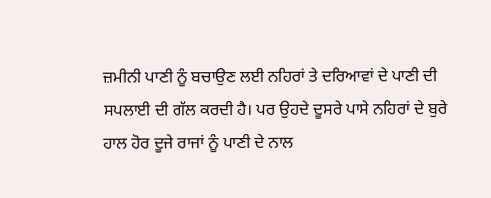ਜ਼ਮੀਨੀ ਪਾਣੀ ਨੂੰ ਬਚਾਉਣ ਲਈ ਨਹਿਰਾਂ ਤੇ ਦਰਿਆਵਾਂ ਦੇ ਪਾਣੀ ਦੀ ਸਪਲਾਈ ਦੀ ਗੱਲ ਕਰਦੀ ਹੈ। ਪਰ ਉਹਦੇ ਦੂਸਰੇ ਪਾਸੇ ਨਹਿਰਾਂ ਦੇ ਬੁਰੇ ਹਾਲ ਹੋਰ ਦੂਜੇ ਰਾਜਾਂ ਨੂੰ ਪਾਣੀ ਦੇ ਨਾਲ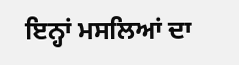ਇਨ੍ਹਾਂ ਮਸਲਿਆਂ ਦਾ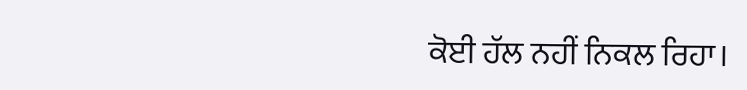ਕੋਈ ਹੱਲ ਨਹੀਂ ਨਿਕਲ ਰਿਹਾ।